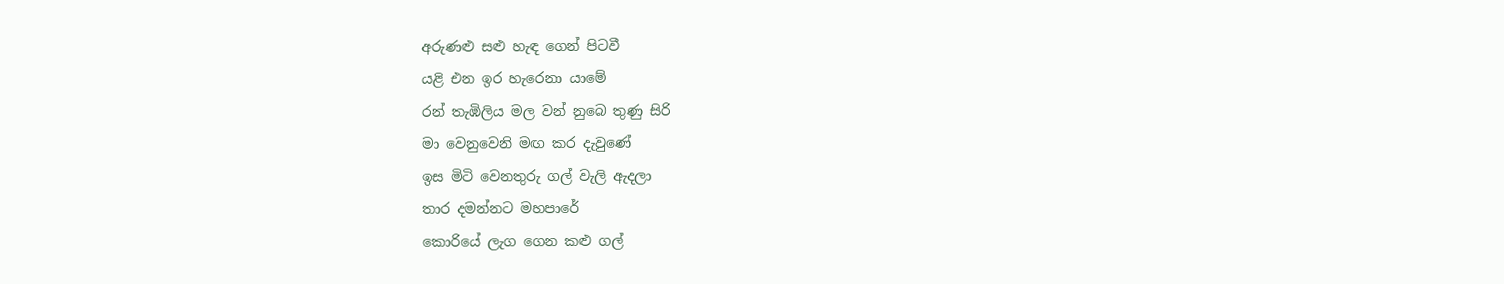අරුණළු සළු හැඳ ගෙන් පිටවී
යළි එන ඉර හැරෙනා යාමේ
රන් තැඹිලිය මල වන් නුබෙ තුණු සිරි
මා වෙනුවෙනි මඟ කර දැවුණේ
ඉස මිටි වෙනතුරු ගල් වැලි ඇදලා
තාර දමන්නට මහපාරේ
කොරියේ ලැග ගෙන කළු ගල්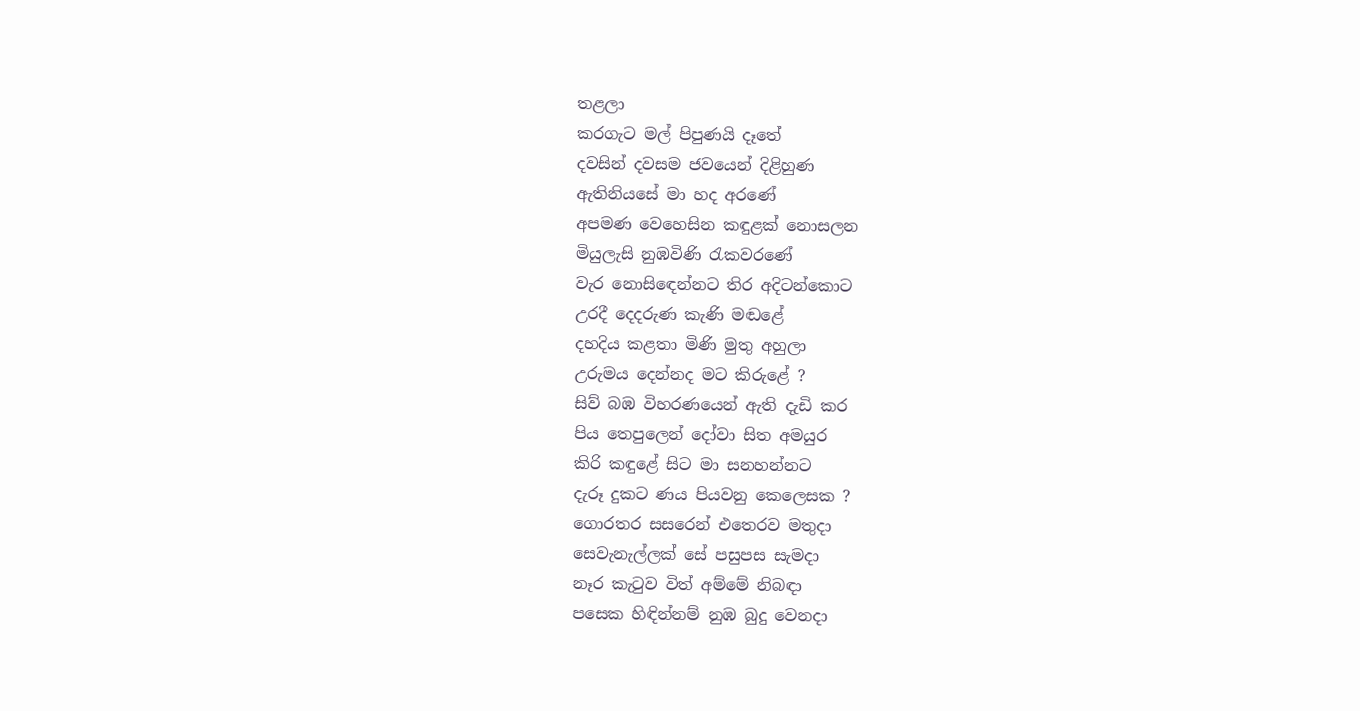තළලා
කරගැට මල් පිපුණයි දෑතේ
දවසින් දවසම ජවයෙන් දිළිහුණ
ඇතිනියසේ මා හද අරණේ
අපමණ වෙහෙසින කඳුළක් නොසලන
මියුලැසි නුඹවිණි රැකවරණේ
වැර නොසිඳෙන්නට තිර අදිටන්කොට
උරදී දෙදරුණ කැණි මඬළේ
දහදිය කළතා මිණි මුතු අහුලා
උරුමය දෙන්නද මට කිරුළේ ?
සිව් බඹ විහරණයෙන් ඇති දැඩි කර
පිය තෙපුලෙන් දෝවා සිත අමයුර
කිරි කඳුළේ සිට මා සනහන්නට
දැරූ දුකට ණය පියවනු කෙලෙසක ?
ගොරතර සසරෙන් එතෙරව මතුදා
සෙවැනැල්ලක් සේ පසුපස සැමදා
නෑර කැටුව විත් අම්මේ නිබඳා
පසෙක හිඳින්නම් නුඹ බුදු වෙනදා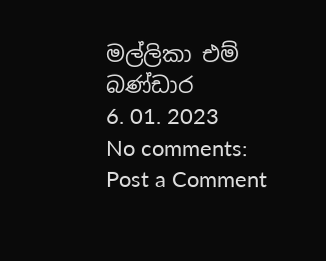මල්ලිකා එම් බණ්ඩාර
6. 01. 2023
No comments:
Post a Comment